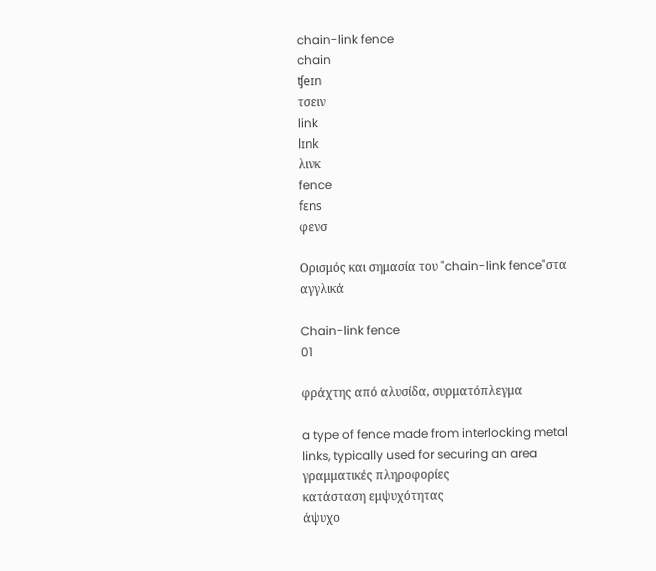chain-link fence
chain
ʧeɪn
τσειν
link
lɪnk
λινκ
fence
fɛns
φενσ

Ορισμός και σημασία του "chain-link fence"στα αγγλικά

Chain-link fence
01

φράχτης από αλυσίδα, συρματόπλεγμα

a type of fence made from interlocking metal links, typically used for securing an area
γραμματικές πληροφορίες
κατάσταση εμψυχότητας
άψυχο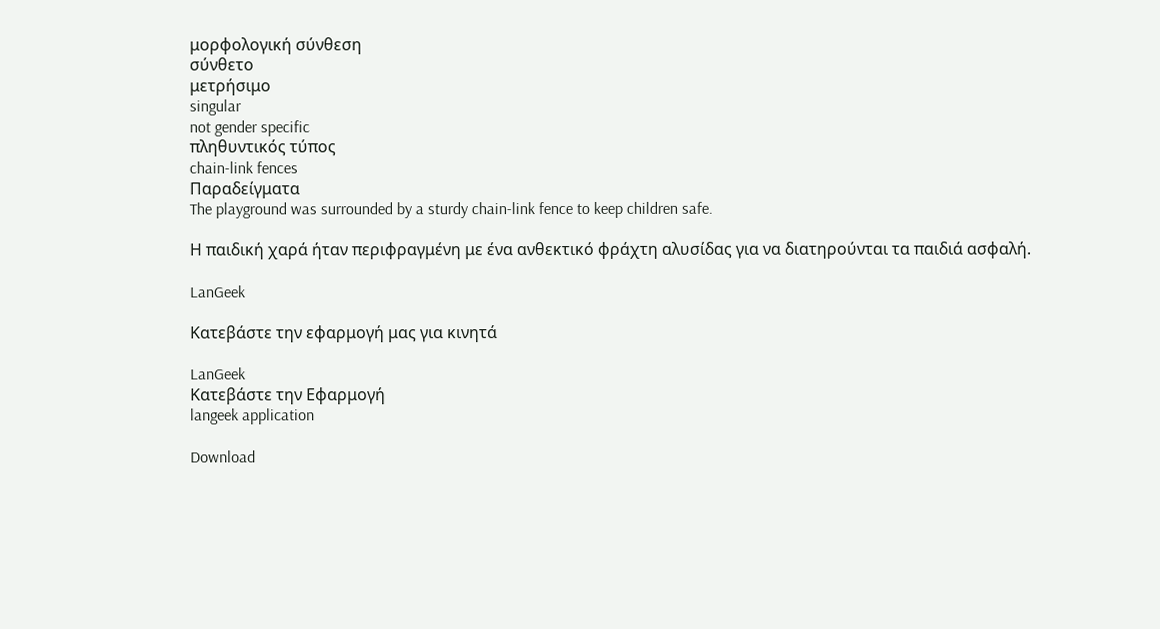μορφολογική σύνθεση
σύνθετο
μετρήσιμο
singular
not gender specific
πληθυντικός τύπος
chain-link fences
Παραδείγματα
The playground was surrounded by a sturdy chain-link fence to keep children safe.

Η παιδική χαρά ήταν περιφραγμένη με ένα ανθεκτικό φράχτη αλυσίδας για να διατηρούνται τα παιδιά ασφαλή.

LanGeek

Κατεβάστε την εφαρμογή μας για κινητά

LanGeek
Κατεβάστε την Εφαρμογή
langeek application

Download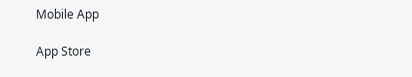Mobile App

App Store